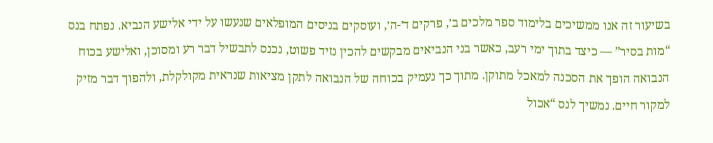בשיעור זה אנו ממשיכים בלימוד ספר מלכים ב׳, פרקים ד׳-ה׳, ועוסקים בניסים המופלאים שנעשו על ידי אלישע הנביא. נפתח בנס “מות בסיר” — כיצד בתוך ימי רעב, כאשר בני הנביאים מבקשים להכין נזיד פשוט, נכנס לתבשיל דבר רע ומסוכן, ואלישע בכוח הנבואה הופך את הסכנה למאכל מתוקן. מתוך כך נעמיק בכוחה של הנבואה לתקן מציאות שנראית מקולקלת, ולהפוך דבר מזיק למקור חיים. נמשיך לנס “אכול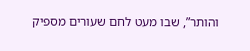והותר”, שבו מעט לחם שעורים מספיק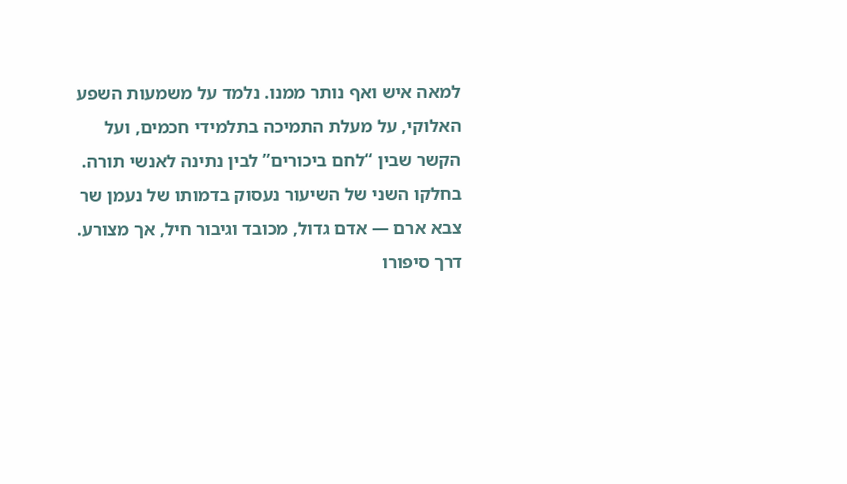למאה איש ואף נותר ממנו. נלמד על משמעות השפע האלוקי, על מעלת התמיכה בתלמידי חכמים, ועל הקשר שבין “לחם ביכורים” לבין נתינה לאנשי תורה. בחלקו השני של השיעור נעסוק בדמותו של נעמן שר צבא ארם — אדם גדול, מכובד וגיבור חיל, אך מצורע. דרך סיפורו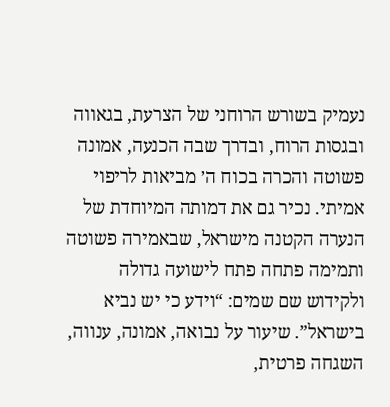נעמיק בשורש הרוחני של הצרעת, בגאווה ובגסות הרוח, ובדרך שבה הכנעה, אמונה פשוטה והכרה בכוח ה׳ מביאות לריפוי אמיתי. נכיר גם את דמותה המיוחדת של הנערה הקטנה מישראל, שבאמירה פשוטה ותמימה פתחה פתח לישועה גדולה ולקידוש שם שמים: “וידע כי יש נביא בישראל”. שיעור על נבואה, אמונה, ענווה, השגחה פרטית,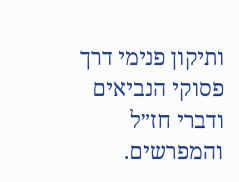ותיקון פנימי דרך פסוקי הנביאים ודברי חז״ל והמפרשים.